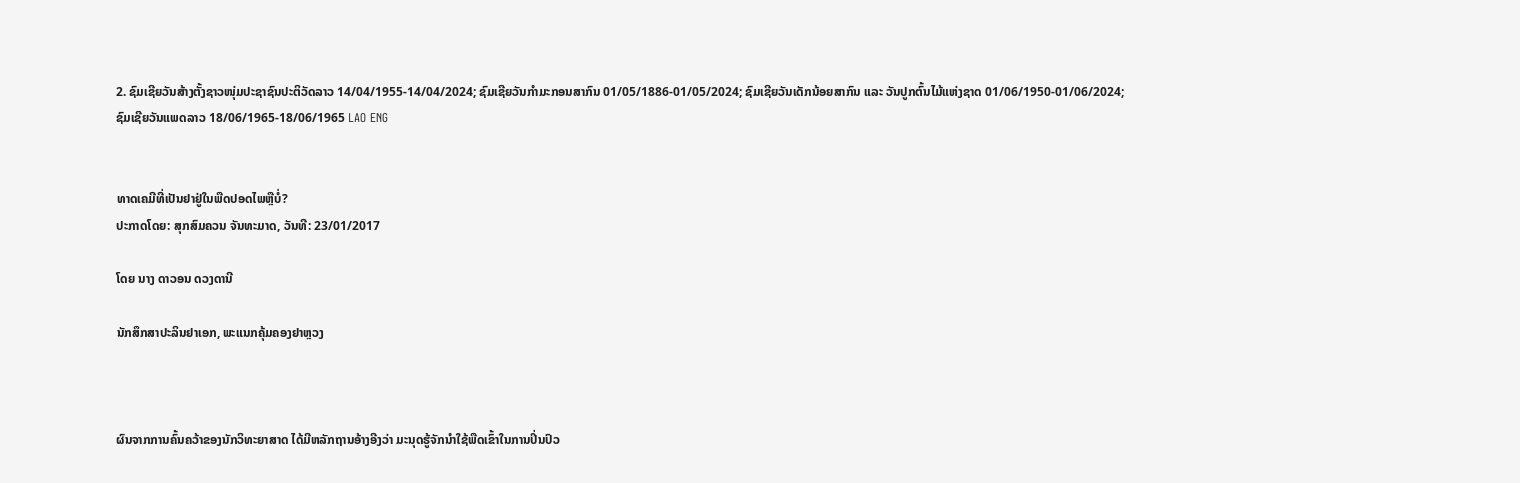2. ຊົມເຊີຍວັນສ້າງຕັ້ງຊາວໜຸ່ມປະຊາຊົນປະຕິວັດລາວ 14/04/1955-14/04/2024; ຊົມເຊີຍວັນກໍາມະກອນສາກົນ 01/05/1886-01/05/2024; ຊົມເຊີຍວັນເດັກນ້ອຍສາກົນ ແລະ ວັນປູກຕົ້ນໄມ້ແຫ່ງຊາດ 01/06/1950-01/06/2024; ຊົມເຊີຍວັນແພດລາວ 18/06/1965-18/06/1965 LAO ENG


ທາດເຄມີທີ່ເປັນຢາຢູ່ໃນພືດປອດໄພຫຼືບໍ່?
ປະກາດໂດຍ: ສຸກສົມຄວນ ຈັນທະມາດ, ວັນທີ: 23/01/2017

ໂດຍ ນາງ ດາວອນ ດວງດານີ

ນັກສຶກສາປະລິນຢາເອກ, ພະແນກຄຸ້ມຄອງຢາຫຼວງ



ຜົນຈາກການຄົ້ນຄວ້າຂອງນັກວິທະຍາສາດ ໄດ້ມີຫລັກຖານອ້າງອີງວ່າ ມະນຸດຮູ້ຈັກນຳໃຊ້ພືດເຂົ້າໃນການປິ່ນປົວ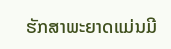ຮັກສາພະຍາດແມ່ນມີ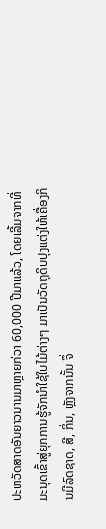ປະຫວັດສາດອັນຍາວນານມາຫຼາຍກ່ວາ 60,000 ປີມາແລ້ວ, ໂດຍເລີ້ມຈາກທີ່ມະນຸດເຂົ້າສູ່ຍຸກການຮູ້ຈັກນຳໃຊ້ໃບໄມ້ຕ່າງໆ ມາເປັນວັດຖຸດິບປຸງແຕ່ງໃຫ້ເຄື່ອງກິນມີລົດຊາດ, ສີ, ກິ່ນ, ຫຼັງຈາກນັ້ນ ຈຶ່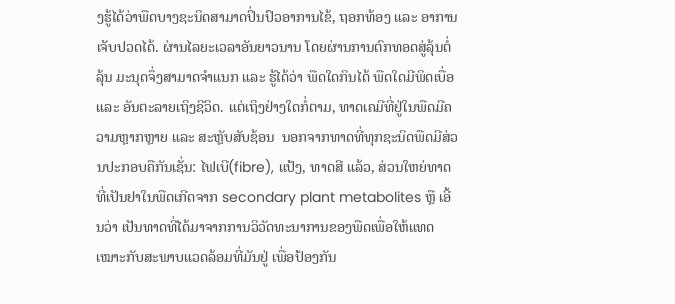ງຮູ້ໄດ້ວ່າພືດບາງຊະນິດສາມາດປິ່ນປົວອາການໄຂ້, ຖອກທ້ອງ ແລະ ອາການເຈັບປວດໄດ້. ຜ່ານໄລຍະເວລາອັນຍາວນານ ໂດຍຜ່ານການຕົກທອດສູ່ລຸ້ນຕໍ່ລຸ້ນ ມະນຸດຈຶ່ງສາມາດຈຳແນກ ແລະ ຮູ້ໄດ້ວ່າ ພືດໃດກິນໄດ້ ພືດໃດມີພິດເບື່ອ ແລະ ອັນຕະລາຍເຖິງຊີວິດ. ແຕ່ເຖິງຢ່າງໃດກໍ່ຕາມ, ທາດເຄມີທີ່ຢູ່ໃນພືດມີຄວາມຫຼາກຫຼາຍ ແລະ ສະຫຼັບສັບຊ້ອນ  ນອກຈາກທາດທີ່ທຸກຊະນິດພືດມີສ່ວນປະກອບຄືກັນເຊັ່ນ: ໄຟເບີ(fibre), ແປ້ງ, ທາດສີ ແລ້ວ, ສ່ວນໃຫຍ່ທາດທີ່ເປັນຢາໃນພືດເກີດຈາກ secondary plant metabolites ຫຼື ເອີ້ນວ່າ ເປັນທາດທີ່ໄດ້ມາຈາກການວິວັດທະນາການຂອງພືດເພື່ອໃຫ້ແທດເໝາະກັບສະພາບແວດລ້ອມທີ່ມັນຢູ່ ເພື່ອປ້ອງກັນ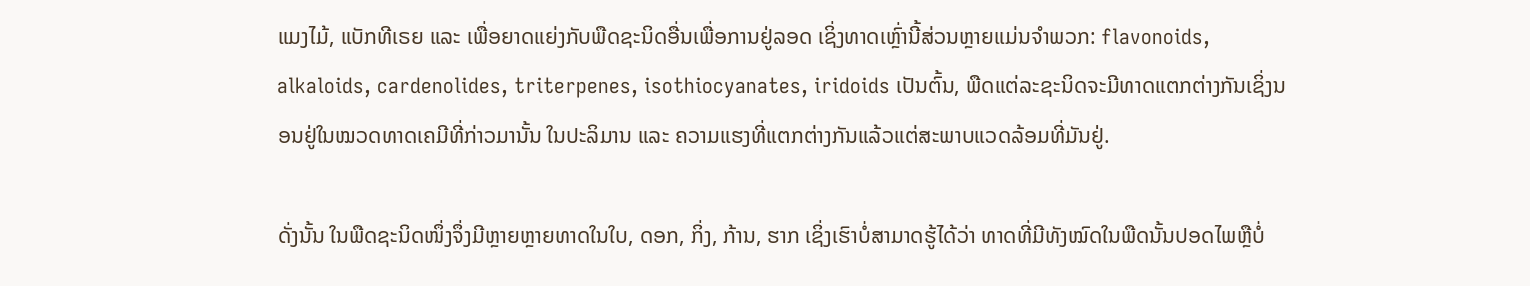ແມງໄມ້, ແບັກທີເຣຍ ແລະ ເພື່ອຍາດແຍ່ງກັບພືດຊະນິດອື່ນເພື່ອການຢູ່ລອດ ເຊິ່ງທາດເຫຼົ່ານີ້ສ່ວນຫຼາຍແມ່ນຈຳພວກ: flavonoids, alkaloids, cardenolides, triterpenes, isothiocyanates, iridoids ເປັນຕົ້ນ, ພືດແຕ່ລະຊະນິດຈະມີທາດແຕກຕ່າງກັນເຊິ່ງນອນຢູ່ໃນໝວດທາດເຄມີທີ່ກ່າວມານັ້ນ ໃນປະລິມານ ແລະ ຄວາມແຮງທີ່ແຕກຕ່າງກັນແລ້ວແຕ່ສະພາບແວດລ້ອມທີ່ມັນຢູ່.

ດັ່ງນັ້ນ ໃນພືດຊະນິດໜຶ່ງຈຶ່ງມີຫຼາຍຫຼາຍທາດໃນໃບ, ດອກ, ກິ່ງ, ກ້ານ, ຮາກ ເຊິ່ງເຮົາບໍ່ສາມາດຮູ້ໄດ້ວ່າ ທາດທີ່ມີທັງໝົດໃນພືດນັ້ນປອດໄພຫຼືບໍ່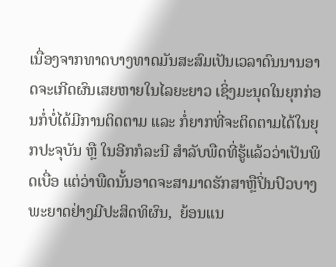ເນື່ອງຈາກທາດບາງທາດມັນສະສົມເປັນເວລາດົນນານອາດຈະເກີດຜົນເສຍຫາຍໃນໄລຍະຍາວ ເຊິ່ງມະນຸດໃນຍຸກກ່ອນກໍ່ບໍ່ໄດ້ມີການຕິດຕາມ ແລະ ກໍ່ຍາກທີ່ຈະຕິດຕາມໄດ້ໃນຍຸກປະຈຸບັນ ຫຼື ໃນອີກກໍລະນີ ສຳລັບພືດທີ່ຮູ້ແລ້ວວ່າເປັນພິດເບື່ອ ແຕ່ວ່າພືດນັ້ນອາດຈະສາມາດຮັກສາຫຼືປິ່ນປົວບາງພະຍາດຢ່າງມີປະສິດທິຜົນ,  ຍ້ອນແນ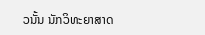ວນັ້ນ ນັກວິທະຍາສາດ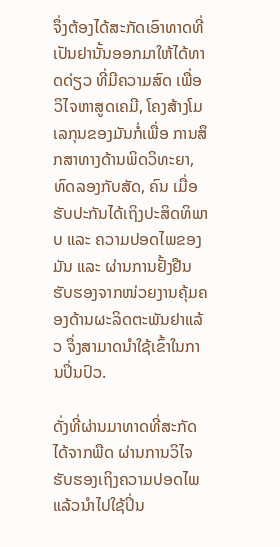ຈຶ່ງຕ້ອງໄດ້ສະກັດເອົາທາດທີ່ເປັນຢານັ້ນອອກມາໃຫ້ໄດ້ທາດດ່ຽວ ທີ່ມີຄວາມສົດ ເພື່ອວິໄຈຫາສູດເຄມີ, ໂຄງສ້າງໂມເລກຸນຂອງມັນກໍ່ເພື່ອ ການສຶກສາທາງດ້ານພິດວິທະຍາ, ທົດລອງກັບສັດ, ຄົນ ເມື່ອຮັບປະກັນໄດ້ເຖິງປະສິດທິພາບ ແລະ ຄວາມປອດໄພຂອງມັນ ແລະ ຜ່ານການຢັ້ງຢືນຮັບຮອງຈາກໜ່ວຍງານຄຸ້ມຄອງດ້ານຜະລິດຕະພັນຢາແລ້ວ ຈຶ່ງສາມາດນຳໃຊ້ເຂົ້າໃນການປິ່ນປົວ.

ດັ່ງທີ່ຜ່ານມາທາດທີ່ສະກັດໄດ້ຈາກພືດ ຜ່ານການວິໄຈຮັບຮອງເຖິງຄວາມປອດໄພແລ້ວນຳໄປໃຊ້ປິ່ນ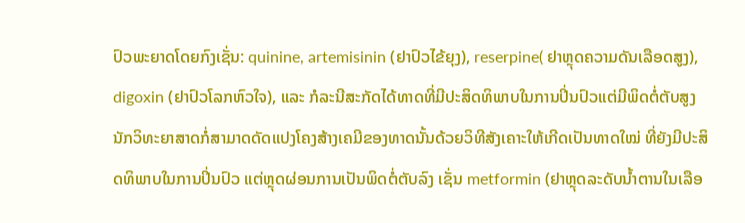ປົວພະຍາດໂດຍກົງເຊັ່ນ: quinine, artemisinin (ຢາປົວໄຂ້ຍຸງ), reserpine( ຢາຫຼຸດຄວາມດັນເລືອດສູງ), digoxin (ຢາປົວໂລກຫົວໃຈ), ແລະ ກໍລະນີສະກັດໄດ້ທາດທີ່ມີປະສິດທິພາບໃນການປິ່ນປົວແຕ່ມີພິດຕໍ່ຕັບສູງ ນັກວິທະຍາສາດກໍ່ສາມາດດັດແປງໂຄງສ້າງເຄມີຂອງທາດນັ້ນດ້ວຍວິທີສັງເຄາະໃຫ້ເກີດເປັນທາດໃໝ່ ທີ່ຍັງມີປະສິດທິພາບໃນການປິ່ນປົວ ແຕ່ຫຼຸດຜ່ອນການເປັນພິດຕໍ່ຕັບລົງ ເຊັ່ນ metformin (ຢາຫຼຸດລະດັບນ້ຳຕານໃນເລືອ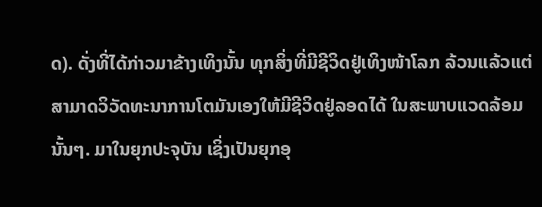ດ). ດັ່ງທີ່ໄດ້ກ່າວມາຂ້າງເທິງນັ້ນ ທຸກສິ່ງທີ່ມີຊີວິດຢູ່ເທິງໜ້າໂລກ ລ້ວນແລ້ວແຕ່ສາມາດວິວັດທະນາການໂຕມັນເອງໃຫ້ມີຊີວິດຢູ່ລອດໄດ້ ໃນສະພາບແວດລ້ອມນັ້ນໆ. ມາໃນຍຸກປະຈຸບັນ ເຊິ່ງເປັນຍຸກອຸ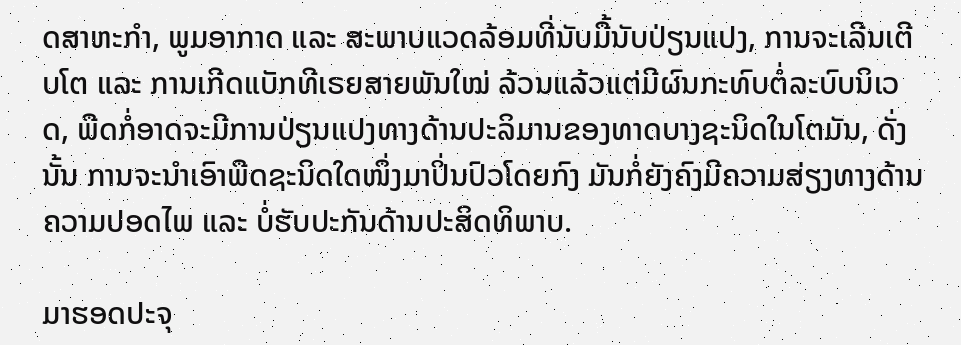ດສາຫະກຳ, ພູມອາກາດ ແລະ ສະພາບແວດລ້ອມທີ່ນັບມື້ນັບປ່ຽນແປງ, ການຈະເລີນເຕີບໂຕ ແລະ ການເກີດແບັກທີເຣຍສາຍພັນໃໝ່ ລ້ວນແລ້ວແຕ່ມີຜົນກະທົບຕໍ່ລະບົບນິເວດ, ພືດກໍ່ອາດຈະມີການປ່ຽນແປງທາງດ້ານປະລິມານຂອງທາດບາງຊະນິດໃນໂຕມັນ, ດັ່ງນັ້ນ ການຈະນຳເອົາພືດຊະນິດໃດໜຶ່ງມາປິ່ນປົວໂດຍກົງ ມັນກໍ່ຍັງຄົງມີຄວາມສ່ຽງທາງດ້ານຄວາມປອດໄພ ແລະ ບໍ່ຮັບປະກັນດ້ານປະສິດທິພາບ.

ມາຮອດປະຈຸ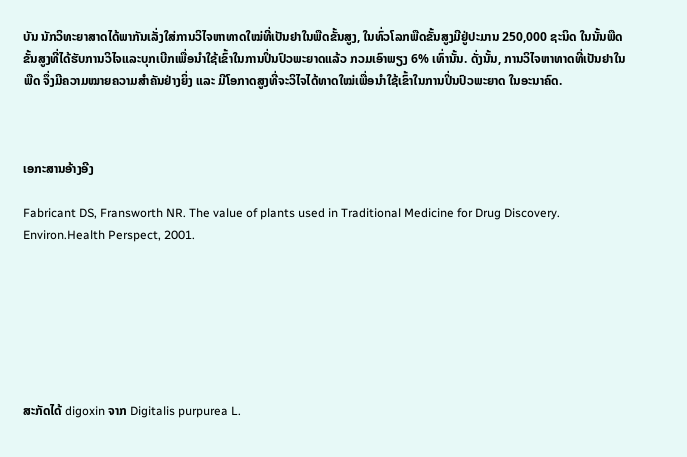ບັນ ນັກວິທະຍາສາດໄດ້ພາກັນເລັ່ງໃສ່ການວິໄຈຫາທາດໃໝ່ທີ່ເປັນຢາໃນພືດຂັ້ນສູງ, ໃນທົ່ວໂລກພືດຂັ້ນສູງມີຢູ່ປະມານ 250,000 ຊະນິດ ໃນນັ້ນພືດຂັ້ນສູງທີ່ໄດ້ຮັບການວິໄຈແລະບຸກເບີກເພື່ອນຳໃຊ້ເຂົ້າໃນການປິ່ນປົວພະຍາດແລ້ວ ກວມເອົາພຽງ 6% ເທົ່ານັ້ນ. ດັ່ງນັ້ນ, ການວິໄຈຫາທາດທີ່ເປັນຢາໃນພືດ ຈຶ່ງມີຄວາມໝາຍຄວາມສຳຄັນຢ່າງຍິ່ງ ແລະ ມີໂອກາດສູງທີ່ຈະວິໄຈໄດ້ທາດໃໝ່ເພື່ອນຳໃຊ້ເຂົ້າໃນການປິ່ນປົວພະຍາດ ໃນອະນາຄົດ.



ເອກະສານອ້າງອີງ

Fabricant DS, Fransworth NR. The value of plants used in Traditional Medicine for Drug Discovery. Environ.Health Perspect, 2001.







ສະກັດໄດ້ digoxin ຈາກ Digitalis purpurea L.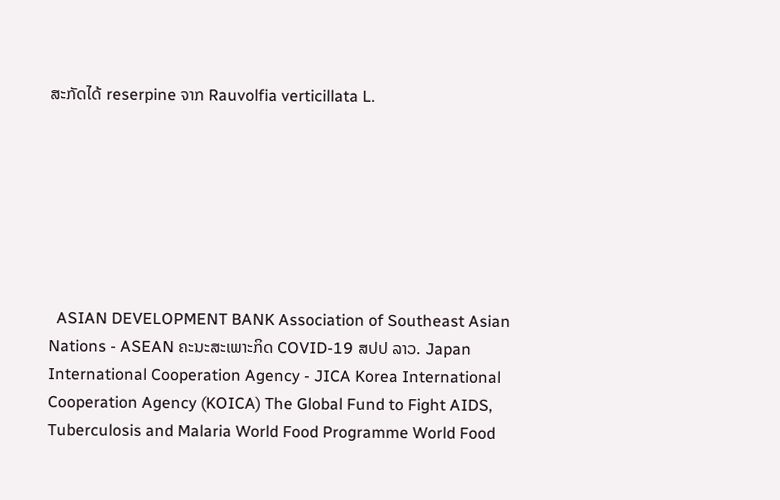ສະກັດໄດ້ reserpine ຈາກ Rauvolfia verticillata L.







  ASIAN DEVELOPMENT BANK Association of Southeast Asian Nations - ASEAN ຄະນະສະເພາະກິດ COVID-19 ສປປ ລາວ. Japan International Cooperation Agency - JICA Korea International Cooperation Agency (KOICA) The Global Fund to Fight AIDS, Tuberculosis and Malaria World Food Programme World Food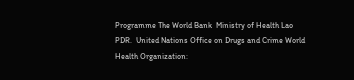Programme The World Bank  Ministry of Health Lao PDR.  United Nations Office on Drugs and Crime World Health Organization: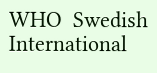WHO  Swedish International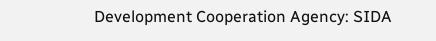Development Cooperation Agency: SIDA